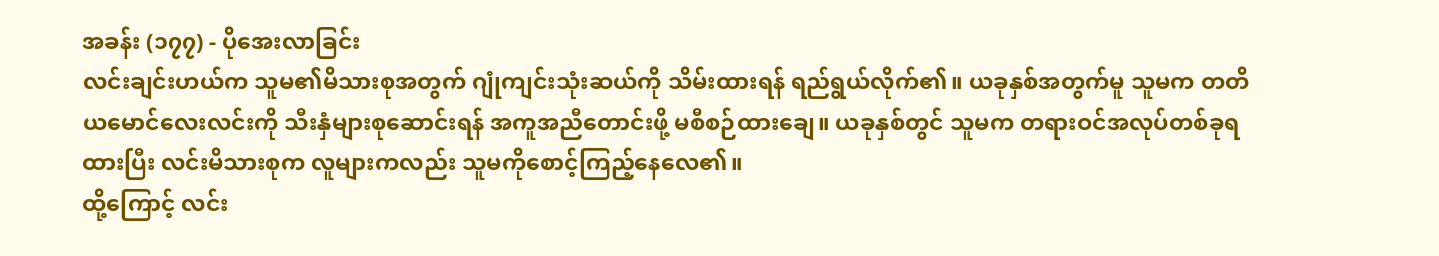အခန်း (၁၇၇) - ပိုအေးလာခြင်း
လင်းချင်းဟယ်က သူမ၏မိသားစုအတွက် ဂျုံကျင်းသုံးဆယ်ကို သိမ်းထားရန် ရည်ရွယ်လိုက်၏။ ယခုနှစ်အတွက်မူ သူမက တတိယမောင်လေးလင်းကို သီးနှံများစုဆောင်းရန် အကူအညီတောင်းဖို့ မစီစဉ်ထားချေ။ ယခုနှစ်တွင် သူမက တရားဝင်အလုပ်တစ်ခုရထားပြီး လင်းမိသားစုက လူများကလည်း သူမကိုစောင့်ကြည့်နေလေ၏။
ထို့ကြောင့် လင်း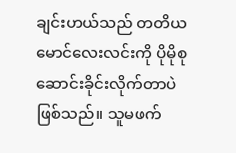ချင်းဟယ်သည် တတိယမောင်လေးလင်းကို ပိုမိုစုဆောင်းခိုင်းလိုက်တာပဲဖြစ်သည်။ သူမဖက်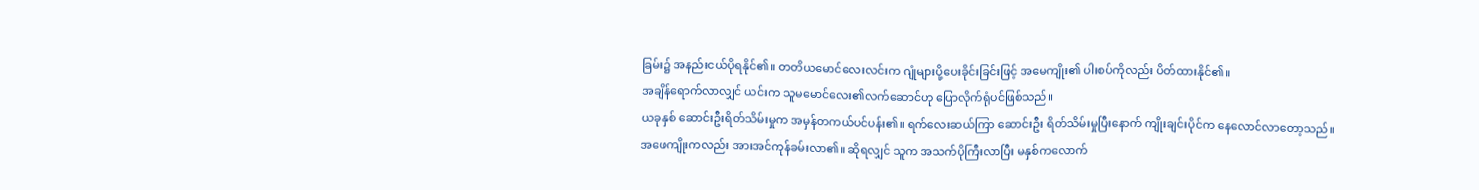ခြမ်း၌ အနည်းငယ်ပိုရနိုင်၏။ တတိယမောင်လေးလင်းက ဂျုံများပို့ပေးခိုင်းခြင်းဖြင့် အမေကျိုး၏ ပါးစပ်ကိုလည်း ပိတ်ထားနိုင်၏။
အချိန်ရောက်လာလျှင် ယင်းက သူမမောင်လေး၏လက်ဆောင်ဟု ပြောလိုက်ရုံပင်ဖြစ်သည်။
ယခုနှစ် ဆောင်းဦးရိတ်သိမ်းမှုက အမှန်တကယ်ပင်ပန်း၏။ ရက်လေးဆယ်ကြာ ဆောင်းဦး ရိတ်သိမ်းမှုပြီးနောက် ကျိုးချင်းပိုင်က နေလောင်လာတော့သည်။
အဖေကျိုးကလည်း အားအင်ကုန်ခမ်းလာ၏။ ဆိုရလျှင် သူက အသက်ပိုကြီးလာပြီး မနှစ်ကလောက်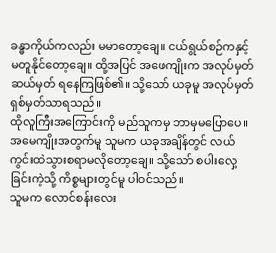ခန္ဓာကိုယ်ကလည်း မမာတော့ချေ။ ငယ်ရွယ်စဉ်ကနှင့်မတူနိုင်တော့ချေ။ ထို့အပြင် အဖေကျိုးက အလုပ်မှတ်ဆယ်မှတ် ရနေကြဖြစ်၏။ သို့သော် ယခုမူ အလုပ်မှတ်ရှစ်မှတ်သာရသည်။
ထိုလူကြီးအကြောင်းကို မည်သူကမှ ဘာမှမပြောပေ။
အမေကျိုးအတွက်မူ သူမက ယခုအချိန်တွင် လယ်ကွင်းထဲသွားစရာမလိုတော့ချေ။ သို့သော် စပါးလှေ့ခြင်းကဲ့သို့ ကိစ္စများတွင်မူ ပါဝင်သည်။
သူမက လောင်စန်းလေး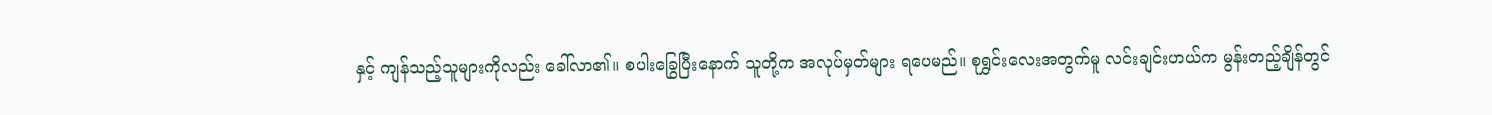နှင့် ကျန်သည့်သူများကိုလည်း ခေါ်လာ၏။ စပါးခြွေပြီးနောက် သူတို့က အလုပ်မှတ်များ ရပေမည်။ စုရွှင်းလေးအတွက်မူ လင်းချင်းဟယ်က မွန်းတည့်ချိန်တွင်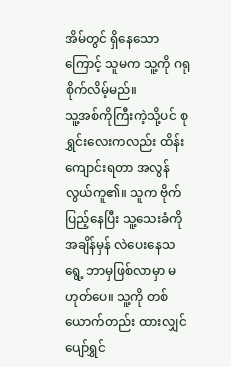အိမ်တွင် ရှိနေသောကြောင့် သူမက သူ့ကို ဂရုစိုက်လိမ့်မည်။
သူ့အစ်ကိုကြီးကဲ့သို့ပင် စုရွှင်းလေးကလည်း ထိန်းကျောင်းရတာ အလွန်လွယ်ကူ၏။ သူက ဗိုက်ပြည့်နေပြီး သူ့သေးခံကို အချိန်မှန် လဲပေးနေသရွေ့ ဘာမှဖြစ်လာမှာ မဟုတ်ပေ။ သူ့ကို တစ်ယောက်တည်း ထားလျှင် ပျော်ရွှင်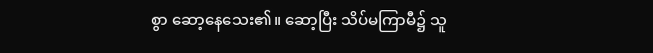စွာ ဆော့နေသေး၏။ ဆော့ပြီး သိပ်မကြာမီ၌ သူ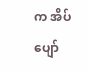က အိပ်ပျော်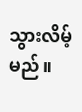သွားလိမ့်မည်။